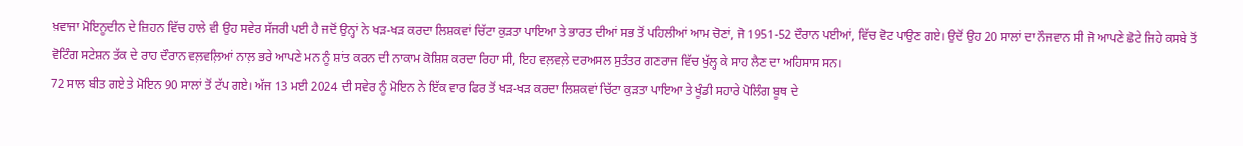ਖ਼ਵਾਜਾ ਮੋਇਨੂਦੀਨ ਦੇ ਜ਼ਿਹਨ ਵਿੱਚ ਹਾਲੇ ਵੀ ਉਹ ਸਵੇਰ ਸੱਜਰੀ ਪਈ ਹੈ ਜਦੋਂ ਉਨ੍ਹਾਂ ਨੇ ਖੜ-ਖੜ ਕਰਦਾ ਲਿਸ਼ਕਵਾਂ ਚਿੱਟਾ ਕੁੜਤਾ ਪਾਇਆ ਤੇ ਭਾਰਤ ਦੀਆਂ ਸਭ ਤੋਂ ਪਹਿਲੀਆਂ ਆਮ ਚੋਣਾਂ, ਜੋ 1951-52 ਦੌਰਾਨ ਪਈਆਂ, ਵਿੱਚ ਵੋਟ ਪਾਉਣ ਗਏ। ਉਦੋਂ ਉਹ 20 ਸਾਲਾਂ ਦਾ ਨੌਜਵਾਨ ਸੀ ਜੋ ਆਪਣੇ ਛੋਟੇ ਜਿਹੇ ਕਸਬੇ ਤੋਂ ਵੋਟਿੰਗ ਸਟੇਸ਼ਨ ਤੱਕ ਦੇ ਰਾਹ ਦੌਰਾਨ ਵਲ਼ਵਲ਼ਿਆਂ ਨਾਲ਼ ਭਰੇ ਆਪਣੇ ਮਨ ਨੂੰ ਸ਼ਾਂਤ ਕਰਨ ਦੀ ਨਾਕਾਮ ਕੋਸ਼ਿਸ਼ ਕਰਦਾ ਰਿਹਾ ਸੀ, ਇਹ ਵਲ਼ਵਲ਼ੇ ਦਰਅਸਲ ਸੁਤੰਤਰ ਗਣਰਾਜ ਵਿੱਚ ਖੁੱਲ੍ਹ ਕੇ ਸਾਹ ਲੈਣ ਦਾ ਅਹਿਸਾਸ ਸਨ।
72 ਸਾਲ ਬੀਤ ਗਏ ਤੇ ਮੋਇਨ 90 ਸਾਲਾਂ ਤੋਂ ਟੱਪ ਗਏ। ਅੱਜ 13 ਮਈ 2024 ਦੀ ਸਵੇਰ ਨੂੰ ਮੋਇਨ ਨੇ ਇੱਕ ਵਾਰ ਫਿਰ ਤੋਂ ਖੜ-ਖੜ ਕਰਦਾ ਲਿਸ਼ਕਵਾਂ ਚਿੱਟਾ ਕੁੜਤਾ ਪਾਇਆ ਤੇ ਖੂੰਡੀ ਸਹਾਰੇ ਪੋਲਿੰਗ ਬੂਥ ਦੇ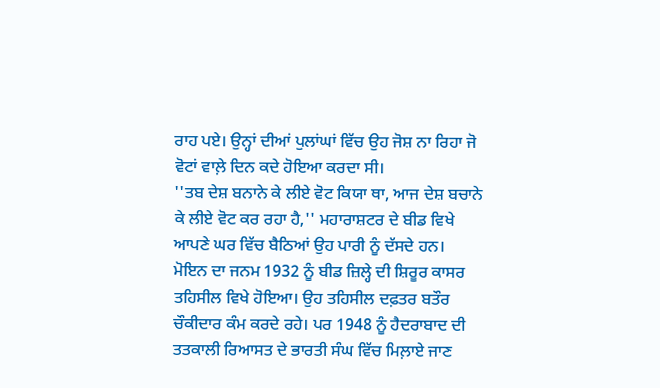ਰਾਹ ਪਏ। ਉਨ੍ਹਾਂ ਦੀਆਂ ਪੁਲਾਂਘਾਂ ਵਿੱਚ ਉਹ ਜੋਸ਼ ਨਾ ਰਿਹਾ ਜੋ ਵੋਟਾਂ ਵਾਲ਼ੇ ਦਿਨ ਕਦੇ ਹੋਇਆ ਕਰਦਾ ਸੀ।
''ਤਬ ਦੇਸ਼ ਬਨਾਨੇ ਕੇ ਲੀਏ ਵੋਟ ਕਿਯਾ ਥਾ, ਆਜ ਦੇਸ਼ ਬਚਾਨੇ ਕੇ ਲੀਏ ਵੋਟ ਕਰ ਰਹਾ ਹੈ,'' ਮਹਾਰਾਸ਼ਟਰ ਦੇ ਬੀਡ ਵਿਖੇ ਆਪਣੇ ਘਰ ਵਿੱਚ ਬੈਠਿਆਂ ਉਹ ਪਾਰੀ ਨੂੰ ਦੱਸਦੇ ਹਨ।
ਮੋਇਨ ਦਾ ਜਨਮ 1932 ਨੂੰ ਬੀਡ ਜ਼ਿਲ੍ਹੇ ਦੀ ਸ਼ਿਰੂਰ ਕਾਸਰ ਤਹਿਸੀਲ ਵਿਖੇ ਹੋਇਆ। ਉਹ ਤਹਿਸੀਲ ਦਫ਼ਤਰ ਬਤੌਰ ਚੌਕੀਦਾਰ ਕੰਮ ਕਰਦੇ ਰਹੇ। ਪਰ 1948 ਨੂੰ ਹੈਦਰਾਬਾਦ ਦੀ ਤਤਕਾਲੀ ਰਿਆਸਤ ਦੇ ਭਾਰਤੀ ਸੰਘ ਵਿੱਚ ਮਿਲ਼ਾਏ ਜਾਣ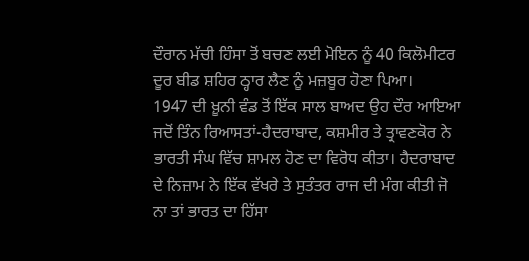ਦੌਰਾਨ ਮੱਚੀ ਹਿੰਸਾ ਤੋਂ ਬਚਣ ਲਈ ਮੋਇਨ ਨੂੰ 40 ਕਿਲੋਮੀਟਰ ਦੂਰ ਬੀਡ ਸ਼ਹਿਰ ਠ੍ਹਾਰ ਲੈਣ ਨੂੰ ਮਜ਼ਬੂਰ ਹੋਣਾ ਪਿਆ।
1947 ਦੀ ਖ਼ੂਨੀ ਵੰਡ ਤੋਂ ਇੱਕ ਸਾਲ ਬਾਅਦ ਉਹ ਦੌਰ ਆਇਆ ਜਦੋਂ ਤਿੰਨ ਰਿਆਸਤਾਂ-ਹੈਦਰਾਬਾਦ, ਕਸ਼ਮੀਰ ਤੇ ਤ੍ਰਾਵਣਕੋਰ ਨੇ ਭਾਰਤੀ ਸੰਘ ਵਿੱਚ ਸ਼ਾਮਲ ਹੋਣ ਦਾ ਵਿਰੋਧ ਕੀਤਾ। ਹੈਦਰਾਬਾਦ ਦੇ ਨਿਜ਼ਾਮ ਨੇ ਇੱਕ ਵੱਖਰੇ ਤੇ ਸੁਤੰਤਰ ਰਾਜ ਦੀ ਮੰਗ ਕੀਤੀ ਜੋ ਨਾ ਤਾਂ ਭਾਰਤ ਦਾ ਹਿੱਸਾ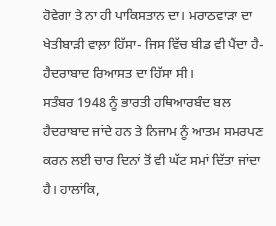ਹੋਵੇਗਾ ਤੇ ਨਾ ਹੀ ਪਾਕਿਸਤਾਨ ਦਾ। ਮਰਾਠਵਾੜਾ ਦਾ ਖੇਤੀਬਾੜੀ ਵਾਲ਼ਾ ਹਿੱਸਾ- ਜਿਸ ਵਿੱਚ ਬੀਡ ਵੀ ਪੈਂਦਾ ਹੈ- ਹੈਦਰਾਬਾਦ ਰਿਆਸਤ ਦਾ ਹਿੱਸਾ ਸੀ।
ਸਤੰਬਰ 1948 ਨੂੰ ਭਾਰਤੀ ਹਥਿਆਰਬੰਦ ਬਲ ਹੈਦਰਾਬਾਦ ਜਾਂਦੇ ਹਨ ਤੇ ਨਿਜਾਮ ਨੂੰ ਆਤਮ ਸਮਰਪਣ ਕਰਨ ਲਈ ਚਾਰ ਦਿਨਾਂ ਤੋਂ ਵੀ ਘੱਟ ਸਮਾਂ ਦਿੱਤਾ ਜਾਂਦਾ ਹੈ। ਹਾਲਾਂਕਿ,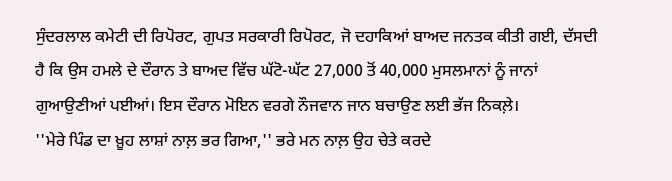ਸੁੰਦਰਲਾਲ ਕਮੇਟੀ ਦੀ ਰਿਪੋਰਟ, ਗੁਪਤ ਸਰਕਾਰੀ ਰਿਪੋਰਟ, ਜੋ ਦਹਾਕਿਆਂ ਬਾਅਦ ਜਨਤਕ ਕੀਤੀ ਗਈ, ਦੱਸਦੀ ਹੈ ਕਿ ਉਸ ਹਮਲੇ ਦੇ ਦੌਰਾਨ ਤੇ ਬਾਅਦ ਵਿੱਚ ਘੱਟੋ-ਘੱਟ 27,000 ਤੋਂ 40,000 ਮੁਸਲਮਾਨਾਂ ਨੂੰ ਜਾਨਾਂ ਗੁਆਉਣੀਆਂ ਪਈਆਂ। ਇਸ ਦੌਰਾਨ ਮੋਇਨ ਵਰਗੇ ਨੌਜਵਾਨ ਜਾਨ ਬਚਾਉਣ ਲਈ ਭੱਜ ਨਿਕਲ਼ੇ।
''ਮੇਰੇ ਪਿੰਡ ਦਾ ਖ਼ੂਹ ਲਾਸ਼ਾਂ ਨਾਲ਼ ਭਰ ਗਿਆ,'' ਭਰੇ ਮਨ ਨਾਲ਼ ਉਹ ਚੇਤੇ ਕਰਦੇ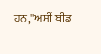ਹਨ,''ਅਸੀਂ ਬੀਡ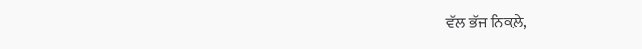ਵੱਲ ਭੱਜ ਨਿਕਲ਼ੇ,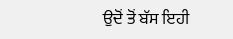ਉਦੋਂ ਤੋਂ ਬੱਸ ਇਹੀ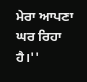ਮੇਰਾ ਆਪਣਾ ਘਰ ਰਿਹਾ ਹੈ।''